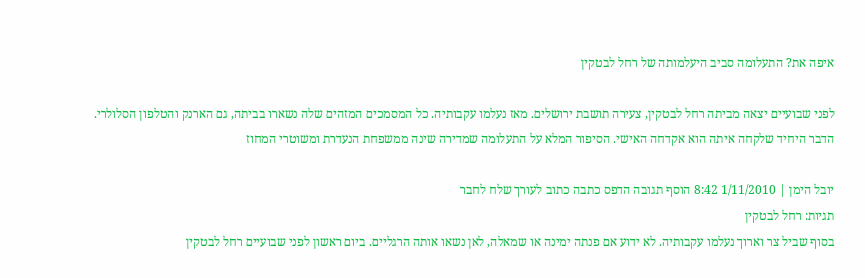איפה את? התעלומה סביב היעלמותה של רחל לבטקין

לפני שבועיים יצאה מביתה רחל לבטקין, צעירה תושבת ירושלים. מאז נעלמו עקבותיה. כל המסמכים המזהים שלה נשארו בביתה, גם הארנק והטלפון הסלולרי. הדבר היחיד שלקחה איתה הוא אקדחה האישי. הסיפור המלא על התעלומה שמדירה שינה ממשפחת הנעדרת ומשוטרי המחוז

יובל הימן | 1/11/2010 8:42 הוסף תגובה הדפס כתבה כתוב לעורך שלח לחבר
תגיות: רחל לבטקין
בסוף שביל צר וארוך נעלמו עקבותיה. לא ידוע אם פנתה ימינה או שמאלה, לאן נשאו אותה הרגליים. ביום ראשון לפני שבועיים רחל לבטקין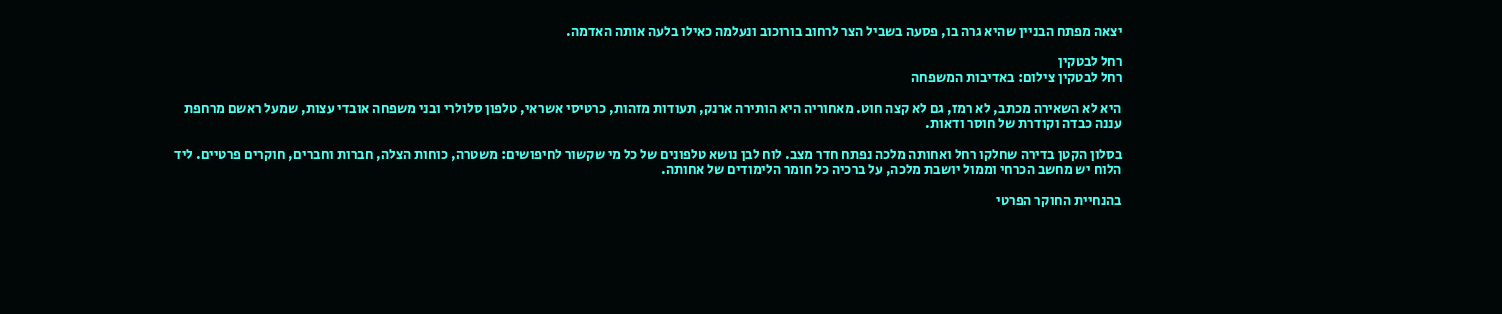יצאה מפתח הבניין שהיא גרה בו, פסעה בשביל הצר לרחוב בורוכוב ונעלמה כאילו בלעה אותה האדמה.

רחל לבטקין
רחל לבטקין צילום: באדיבות המשפחה

היא לא השאירה מכתב, לא רמז, גם לא קצה חוט. מאחוריה היא הותירה ארנק, תעודות מזהות, כרטיסי אשראי, טלפון סלולרי ובני משפחה אובדי עצות, שמעל ראשם מרחפת עננה כבדה וקודרת של חוסר ודאות.

בסלון הקטן בדירה שחלקו רחל ואחותה מלכה נפתח חדר מצב. לוח לבן נושא טלפונים של כל מי שקשור לחיפושים: משטרה, כוחות הצלה, חברות וחברים, חוקרים פרטיים. ליד הלוח יש מחשב הכרחי וממול יושבת מלכה, על ברכיה כל חומר הלימודים של אחותה.

בהנחיית החוקר הפרטי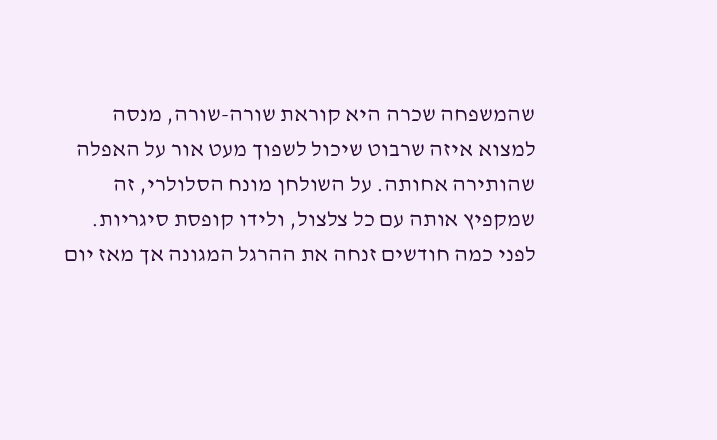שהמשפחה שכרה היא קוראת שורה-שורה, מנסה למצוא איזה שרבוט שיכול לשפוך מעט אור על האפלה שהותירה אחותה. על השולחן מונח הסלולרי, זה שמקפיץ אותה עם כל צלצול, ולידו קופסת סיגריות. לפני כמה חודשים זנחה את ההרגל המגונה אך מאז יום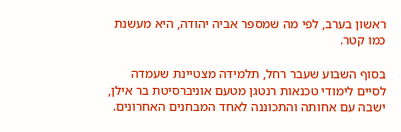ראשון בערב, לפי מה שמספר אביה יהודה, היא מעשנת כמו קטר.

בסוף השבוע שעבר רחל, תלמידה מצטיינת שעמדה לסיים לימודי טכנאות רנטגן מטעם אוניברסיטת בר אילן, ישבה עם אחותה והתכוננה לאחד המבחנים האחרונים.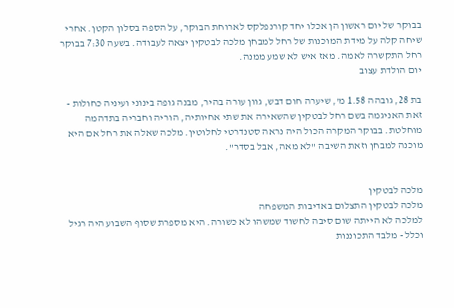בבוקר של יום ראשון הן אכלו יחד קורנפלקס לארוחת הבוקר, על הספה בסלון הקטן. אחרי שיחה קלה על מידת המוכנות של רחל למבחן מלכה לבטקין יצאה לעבודה. בשעה 7:30 בבוקר רחל התקשרה לאמה. מאז איש לא שמע ממנה.
יום הולדת עצוב

בת 28, גובהה 1.58 מ', שיערה חום דבש, גוון עורה בהיר, מבנה גופה בינוני ועיניה כחולות - זאת האניגמה בשם רחל לבטקין שהשאירה את שתי אחיותיה, הוריה וחבריה בתדהמה מוחלטת. בבוקר המקרה הכול היה נראה סטנדרטי לחלוטין. מלכה שאלה את רחל אם היא מוכנה למבחן וזאת השיבה "לא מאה, אבל בסדר".


מלכה לבטקין
מלכה לבטקין התצלום באדיבות המשפחה
למלכה לא הייתה שום סיבה לחשוד שמשהו לא כשורה. היא מספרת שסוף השבוע היה רגיל וכלל - מלבד התכוננות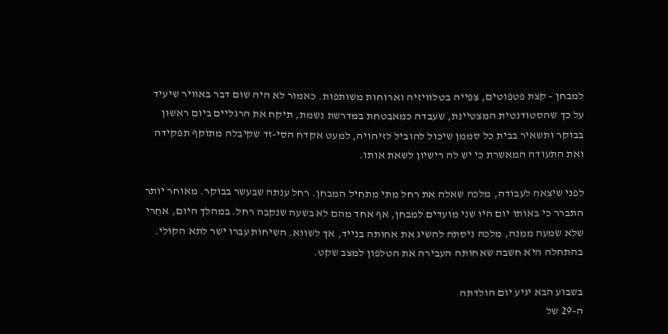למבחן - קצת פטפוטים, צפייה בטלוויזיה וארוחות משותפות. כאמור לא היה שום דבר באוויר שיעיד על כך שהסטודנטית המצטיינת, שעבדה כמאבטחת במדרשת נשמת, תיקח את הרגליים ביום ראשון בבוקר ותשאיר בבית כל סממן שיכול להוביל לזיהויה, למעט אקדח הסי-זד שקיבלה מתוקף תפקידה ואת התעודה המאשרת כי יש לה רישיון לשאת אותו.

לפני שיצאה לעבודה, מלכה שאלה את רחל מתי מתחיל המבחן. רחל ענתה שבעשר בבוקר. מאוחר יותר התברר כי באותו יום היו שני מועדים למבחן, אף אחד מהם לא בשעה שנקבה רחל. במהלך היום, אחרי שלא שמעה ממנה, מלכה ניסתה להשיג את אחותה בנייד, אך לשווא. השיחות עברו ישר לתא הקולי. בהתחלה היא חשבה שאחותה העבירה את הטלפון למצב שקט.

בשבוע הבא יגיע יום הולדתה
ה-29 של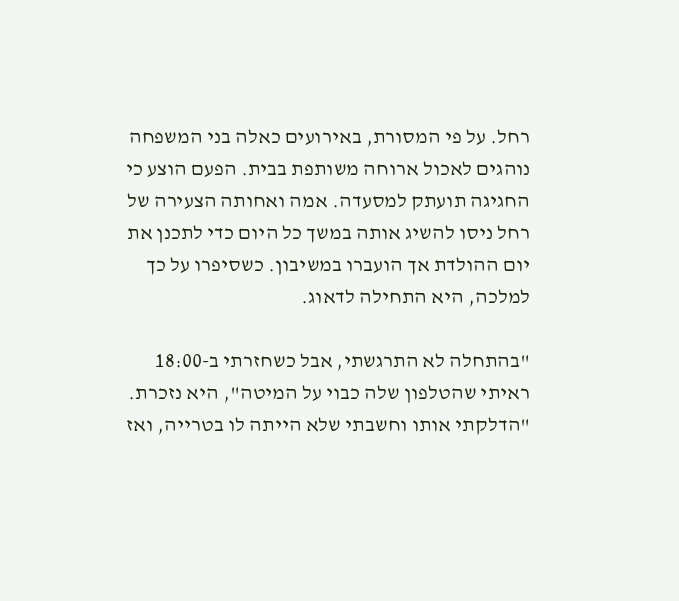רחל. על פי המסורת, באירועים כאלה בני המשפחה נוהגים לאכול ארוחה משותפת בבית. הפעם הוצע כי החגיגה תועתק למסעדה. אמה ואחותה הצעירה של רחל ניסו להשיג אותה במשך כל היום כדי לתכנן את יום ההולדת אך הועברו במשיבון. כשסיפרו על כך למלכה, היא התחילה לדאוג.

"בהתחלה לא התרגשתי, אבל כשחזרתי ב-18:00 ראיתי שהטלפון שלה כבוי על המיטה", היא נזכרת. "הדלקתי אותו וחשבתי שלא הייתה לו בטרייה, ואז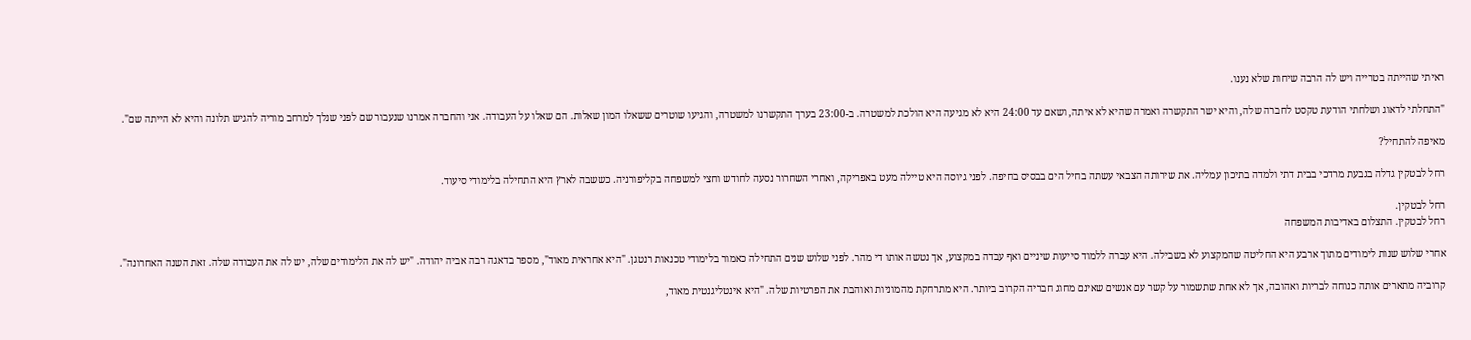ראיתי שהייתה בטרייה ויש לה הרבה שיחות שלא נענו.

"התחלתי לדאוג ושלחתי הודעת טקסט לחברה שלה, והיא ישר התקשרה ואמרה שהיא לא איתה, ושאם עד 24:00 היא לא מגיעה היא הולכת למשטרה. ב-23:00 בערך התקשרנו למשטרה, והגיעו שוטרים ששאלו המון שאלות. הם שאלו על העבודה. אני והחברה אמרנו שנעבור שם לפני שנלך למרחב מוריה להגיש תלונה והיא לא הייתה שם".

מאיפה להתחיל?

רחל לבטקין גדלה בגבעת מרדכי בבית דתי ולמדה בתיכון עמליה. את שירותה הצבאי עשתה בחיל הים בבסיס בחיפה. לפני גיוסה היא טיילה מעט באפריקה, ואחרי השחרור נסעה לחודש וחצי למשפחה בקליפורניה. כששבה לארץ היא התחילה בלימודי סיעוד.

רחל לבטקין.
רחל לבטקין. התצלום באדיבות המשפחה

אחרי שלוש שנות לימודים מתוך ארבע היא החליטה שהמקצוע לא בשבילה. היא עברה ללמוד סייעות שיניים ואף עבדה במקצוע, אך נטשה אותו די מהר. לפני שלוש שנים התחילה כאמור בלימודי טכנאות רנטגן. "היא אחראית מאוד", מספר בדאגה רבה אביה יהודה. "יש לה את הלימודים שלה, יש לה את העבודה שלה. זאת השנה האחרונה".

קרוביה מתארים אותה כנוחה לבריות ואהובה, אך לא אחת שתשמור על קשר עם אנשים שאינם מחוג חבריה הקרוב ביותר. היא מתרחקת מהמוניות ואוהבת את הפרטיות שלה. "היא אינטליגנטית מאוד,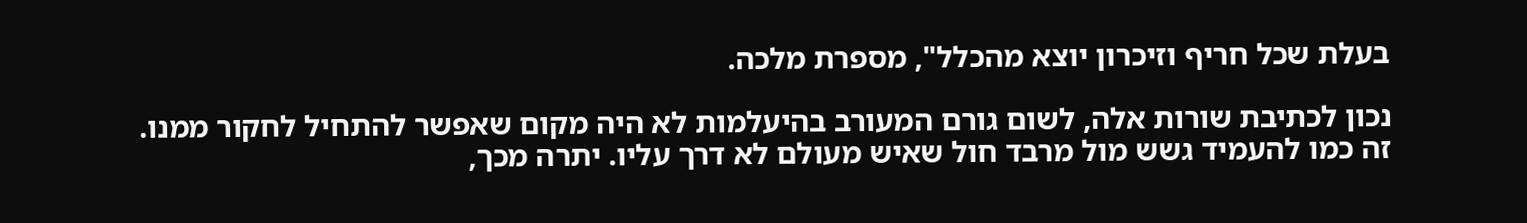בעלת שכל חריף וזיכרון יוצא מהכלל", מספרת מלכה.

נכון לכתיבת שורות אלה, לשום גורם המעורב בהיעלמות לא היה מקום שאפשר להתחיל לחקור ממנו. זה כמו להעמיד גשש מול מרבד חול שאיש מעולם לא דרך עליו. יתרה מכך,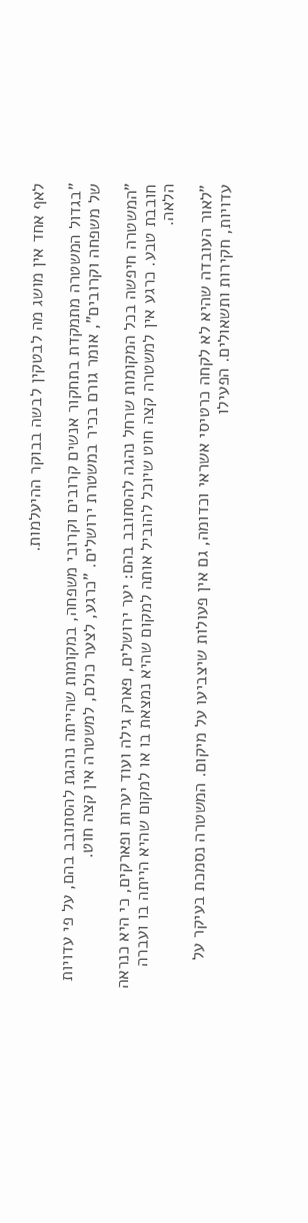לאף אחד אין מושג מה לבטקין לבשה בבוקר ההיעלמות.

"בגדול המשטרה מתמקדת בתחקור אנשים קרובים וקרובי משפחה, במקומות שהייתה נוהגת להסתובב בהם, על פי עדויות של משפחה וקרובים", אומר גורם בכיר במשטרת ירושלים. "כרגע, לצער כולם, למשטרה אין קצה חוט.

"המשטרה חיפשה בכל המקומות שרחל נהגה להסתובב בהם: יער ירושלים, פארק גילה ועוד יערות ופארקים, כי היא כנראה חובבת טבע. כרגע אין למשטרה קצה חוט שיוכל להוביל אותה למקום שהיא נמצאת בו או למקום שהיא הייתה בו ועברה הלאה.

"לאור העובדה שהיא לא לקחה כרטיסי אשראי וכדומה, גם אין פעולות שיצביעו על מיקום. המשטרה נסמכת בעיקר על עדויות, חקירות ותשאולים. הפעילו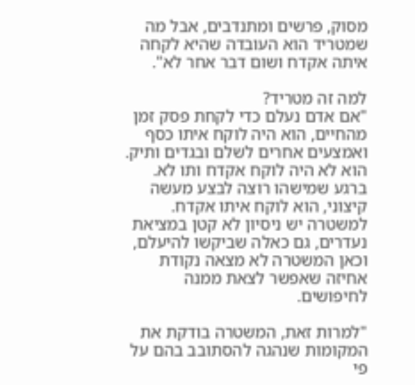מסוק, פרשים ומתנדבים, אבל מה שמטריד הוא העובדה שהיא לקחה איתה אקדח ושום דבר אחר לא".

למה זה מטריד?
"אם אדם נעלם כדי לקחת פסק זמן מהחיים, הוא היה לוקח איתו כסף ואמצעים אחרים לשלם ובגדים ותיק. הוא לא היה לוקח אקדח ותו לא. ברגע שמישהו רוצה לבצע מעשה קיצוני, הוא לוקח איתו אקדח. למשטרה יש ניסיון לא קטן במציאת נעדרים, גם כאלה שביקשו להיעלם, וכאן המשטרה לא מצאה נקודת אחיזה שאפשר לצאת ממנה לחיפושים.

"למרות זאת, המשטרה בודקת את המקומות שנהגה להסתובב בהם על פי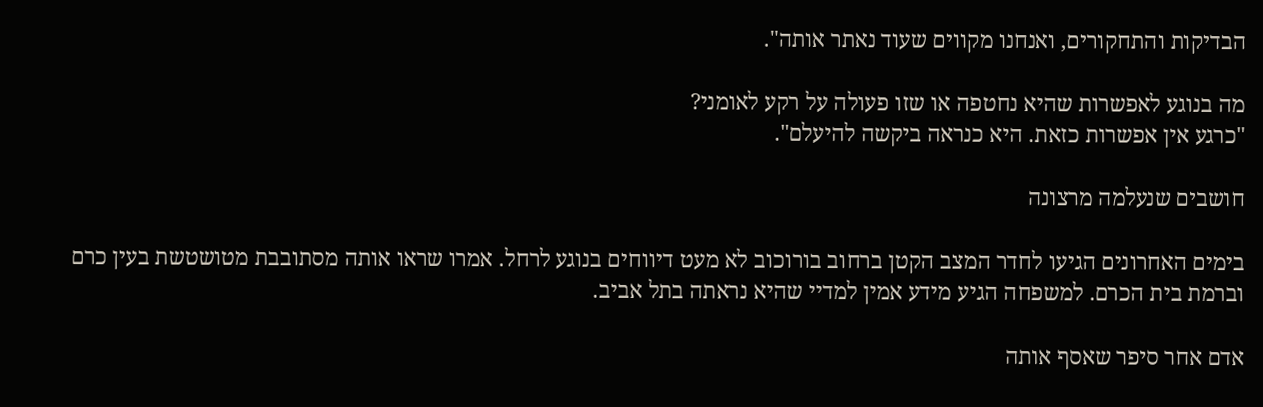הבדיקות והתחקורים, ואנחנו מקווים שעוד נאתר אותה".

מה בנוגע לאפשרות שהיא נחטפה או שזו פעולה על רקע לאומני?
"כרגע אין אפשרות כזאת. היא כנראה ביקשה להיעלם".

חושבים שנעלמה מרצונה

בימים האחרונים הגיעו לחדר המצב הקטן ברחוב בורוכוב לא מעט דיווחים בנוגע לרחל. אמרו שראו אותה מסתובבת מטושטשת בעין כרם וברמת בית הכרם. למשפחה הגיע מידע אמין למדיי שהיא נראתה בתל אביב.

אדם אחר סיפר שאסף אותה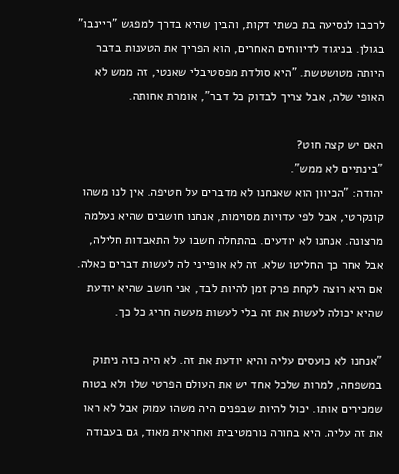לרכבו לנסיעה בת כשתי דקות, והבין שהיא בדרך למפגש "ריינבו" בגולן. בניגוד לדיווחים האחרים, הוא הפריך את הטענות בדבר היותה מטושטשת. "היא סולדת מפסטיבלי שאנטי, זה ממש לא האופי שלה, אבל צריך לבדוק כל דבר", אומרת אחותה.

האם יש קצה חוט?
"בינתיים לא ממש".
יהודה: "הכיוון הוא שאנחנו לא מדברים על חטיפה. אין לנו משהו קונקרטי, אבל לפי עדויות מסוימות, אנחנו חושבים שהיא נעלמה מרצונה. אנחנו לא יודעים. בהתחלה חשבו על התאבדות חלילה, אבל אחר כך החליטו שלא. זה לא אופייני לה לעשות דברים כאלה. אם היא רוצה לקחת פרק זמן להיות לבד, אני חושב שהיא יודעת שהיא יכולה לעשות את זה בלי לעשות מעשה חריג כל כך.

"אנחנו לא כועסים עליה והיא יודעת את זה. לא היה כזה ניתוק במשפחה, למרות שלכל אחד יש את העולם הפרטי שלו ולא בטוח שמכירים אותו. יכול להיות שבפנים היה משהו עמוק אבל לא ראו את זה עליה. היא בחורה נורמטיבית ואחראית מאוד, גם בעבודה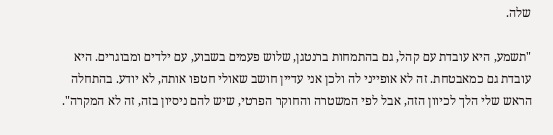שלה.

"תשמע, היא עובדת עם קהל, גם בהתמחות ברנטגן, שלוש פעמים בשבוע, עם ילדים ומבוגרים. היא עובדת גם כמאבטחת. זה לא אופייני לה ולכן אני עדיין חושב שאולי חטפו אותה, לא יודע. בהתחלה הראש שלי הלך לכיוון הזה, אבל לפי המשטרה והחוקר הפרטי, שיש להם ניסיון בזה, זה לא המקרה".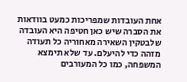אחת העובדות שמפריכות כמעט בוודאות את הסברה שיש כאן חטיפה היא העובדה שלבטקין השאירה מאחוריה כל תעודה מזהה כדי להיעלם. עד שלא תימצא המשפחה, כמו כל המעורבים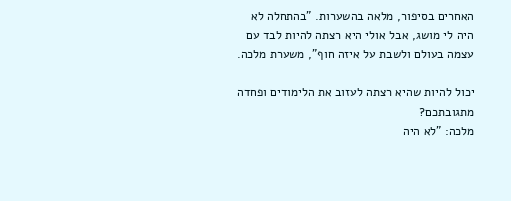האחרים בסיפור, מלאה בהשערות. "בהתחלה לא היה לי מושג, אבל אולי היא רצתה להיות לבד עם עצמה בעולם ולשבת על איזה חוף", משערת מלכה.

יכול להיות שהיא רצתה לעזוב את הלימודים ופחדה מתגובתכם?
מלכה: "לא היה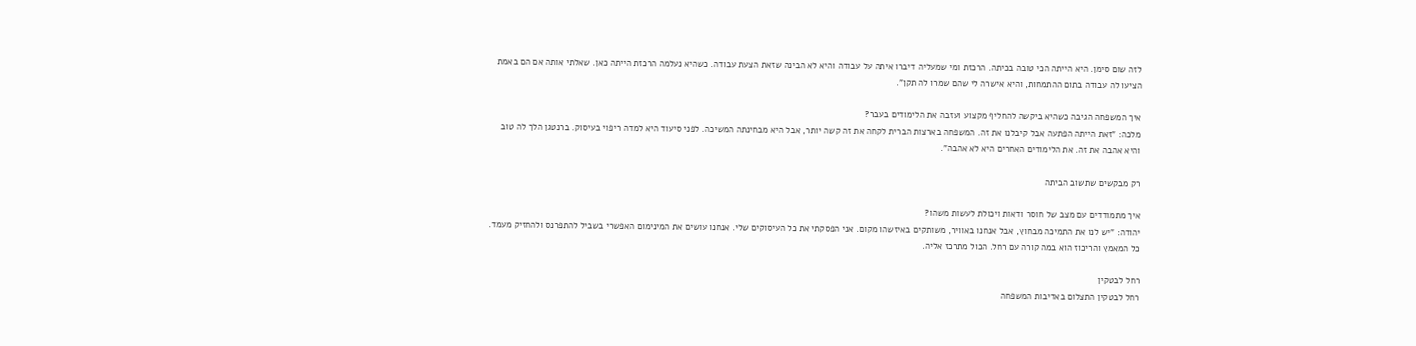לזה שום סימן. היא הייתה הכי טובה בכיתה. הרכזת ומי שמעליה דיברו איתה על עבודה והיא לא הבינה שזאת הצעת עבודה. כשהיא נעלמה הרכזת הייתה כאן. שאלתי אותה אם הם באמת הציעו לה עבודה בתום ההתמחות, והיא אישרה לי שהם שמרו לה תקן".

איך המשפחה הגיבה כשהיא ביקשה להחליף מקצוע ועזבה את הלימודים בעבר?
מלכה: "זאת הייתה הפתעה אבל קיבלנו את זה. המשפחה בארצות הברית לקחה את זה קשה יותר, אבל היא מבחינתה המשיכה. לפני סיעוד היא למדה ריפוי בעיסוק. ברנטגן הלך לה טוב והיא אהבה את זה. את הלימודים האחרים היא לא אהבה".

רק מבקשים שתשוב הביתה

איך מתמודדים עם מצב של חוסר ודאות ויכולת לעשות משהו?
יהודה: "יש לנו את התמיכה מבחוץ, אבל אנחנו באוויר, משותקים באיזשהו מקום. אני הפסקתי את כל העיסוקים שלי. אנחנו עושים את המינימום האפשרי בשביל להתפרנס ולהחזיק מעמד. כל המאמץ והריכוז הוא במה קורה עם רחל. הכול מתרכז אליה.

רחל לבטקין
רחל לבטקין התצלום באדיבות המשפחה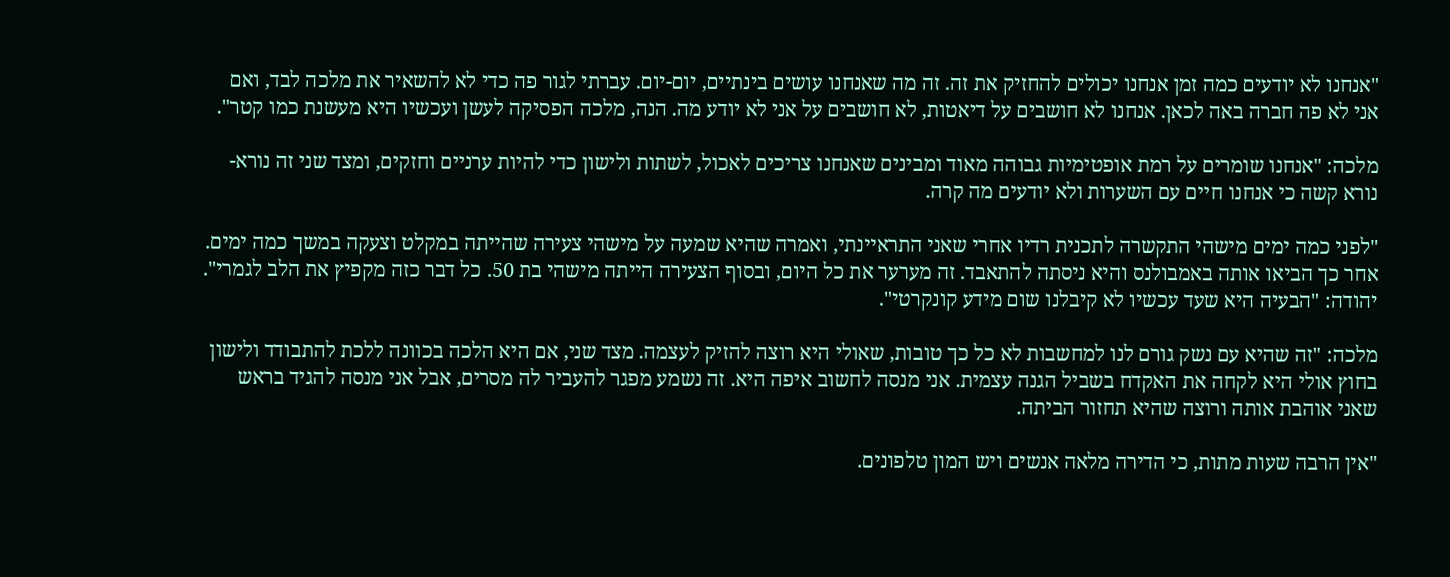"אנחנו לא יודעים כמה זמן אנחנו יכולים להחזיק את זה. זה מה שאנחנו עושים בינתיים, יום-יום. עברתי לגור פה כדי לא להשאיר את מלכה לבד, ואם אני לא פה חברה באה לכאן. אנחנו לא חושבים על דיאטות, לא חושבים על אני לא יודע מה. הנה, מלכה הפסיקה לעשן ועכשיו היא מעשנת כמו קטר".

מלכה: "אנחנו שומרים על רמת אופטימיות גבוהה מאוד ומבינים שאנחנו צריכים לאכול, לשתות ולישון כדי להיות ערניים וחזקים, ומצד שני זה נורא-נורא קשה כי אנחנו חיים עם השערות ולא יודעים מה קרה.

"לפני כמה ימים מישהי התקשרה לתכנית רדיו אחרי שאני התראיינתי, ואמרה שהיא שמעה על מישהי צעירה שהייתה במקלט וצעקה במשך כמה ימים. אחר כך הביאו אותה באמבולנס והיא ניסתה להתאבד. זה מערער את כל היום, ובסוף הצעירה הייתה מישהי בת 50. כל דבר כזה מקפיץ את הלב לגמרי".
יהודה: "הבעיה היא שעד עכשיו לא קיבלנו שום מידע קונקרטי".

מלכה: "זה שהיא עם נשק גורם לנו למחשבות לא כל כך טובות, שאולי היא רוצה להזיק לעצמה. מצד שני, אם היא הלכה בכוונה ללכת להתבודד ולישון בחוץ אולי היא לקחה את האקדח בשביל הגנה עצמית. אני מנסה לחשוב איפה היא. זה נשמע מפגר להעביר לה מסרים, אבל אני מנסה להגיד בראש שאני אוהבת אותה ורוצה שהיא תחזור הביתה.

"אין הרבה שעות מתות, כי הדירה מלאה אנשים ויש המון טלפונים.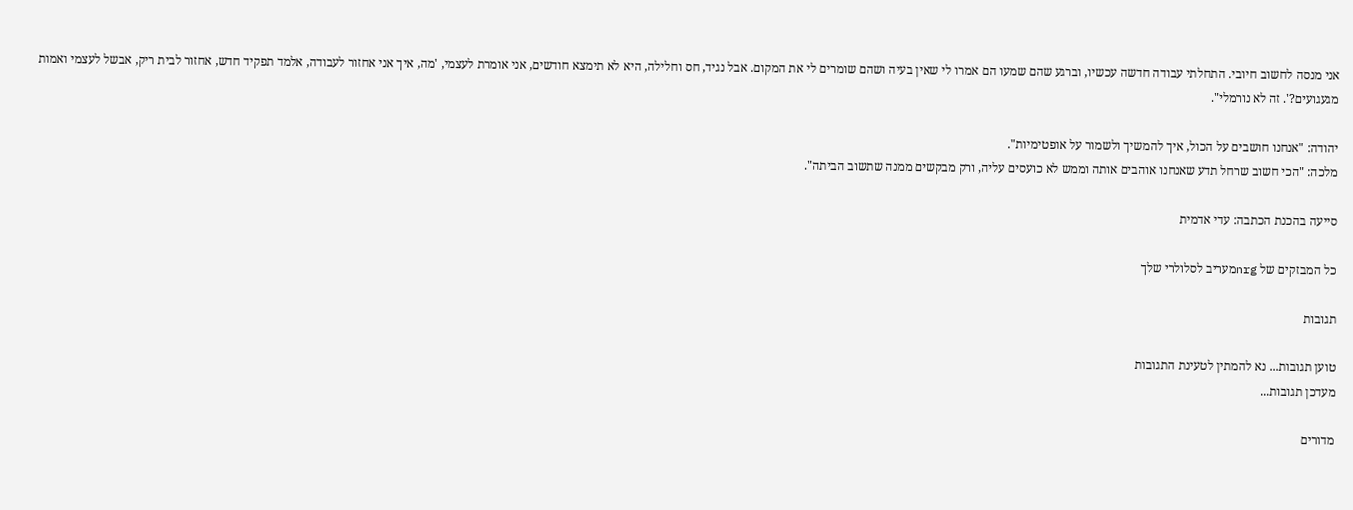אני מנסה לחשוב חיובי. התחלתי עבודה חדשה עכשיו, וברגע שהם שמעו הם אמרו לי שאין בעיה ושהם שומרים לי את המקום. אבל נגיד, חס וחלילה, היא לא תימצא חודשים, אני אומרת לעצמי, 'מה, איך אני אחזור לעבודה, אלמד תפקיד חדש, אחזור לבית ריק, אבשל לעצמי ואמות מגעגועים?'. זה לא נורמלי".

יהודה: "אנחנו חושבים על הכול, איך להמשיך ולשמור על אופטימיות".
מלכה: "הכי חשוב שרחל תדע שאנחנו אוהבים אותה וממש לא כועסים עליה, ורק מבקשים ממנה שתשוב הביתה".

סייעה בהכנת הכתבה: עדי אדמית

כל המבזקים של nrgמעריב לסלולרי שלך

תגובות

טוען תגובות... נא להמתין לטעינת התגובות
מעדכן תגובות...

מדורים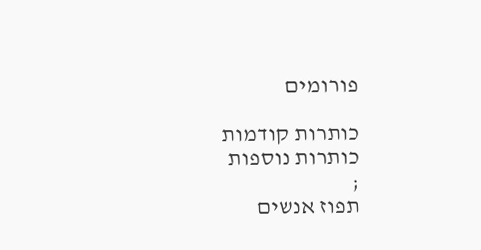פורומים

כותרות קודמות
כותרות נוספות
;
תפוז אנשים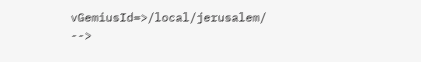vGemiusId=>/local/jerusalem/ -->